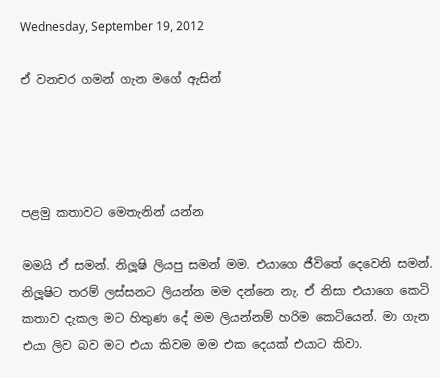Wednesday, September 19, 2012

ඒ වනචර ගමන් ගැන මගේ ඇසින්




පළමු කතාවට මෙතැනින් යන්න

මමයි ඒ සමන්. නිලූෂි ලියපු සමන් මම. එයාගෙ ජීවිතේ දෙවෙනි සමන්. නිලූෂිට තරම් ලස්සනට ලියන්න මම දන්නෙ නැ. ඒ නිසා එයාගෙ කෙටි කතාව දැකල මට හිතුණ දේ මම ලියන්නම් හරිම කෙටියෙන්. මා ගැන එයා ලිව බව මට එයා කිවම මම එක දෙයක් එයාට කිවා.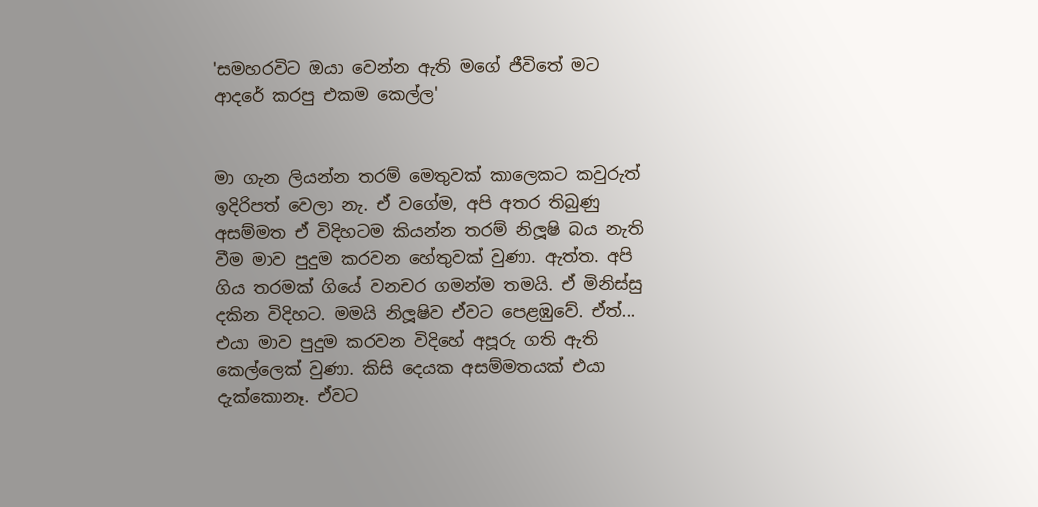'සමහරවිට ඔයා වෙන්න ඇති මගේ ජීවිතේ මට ආදරේ කරපු එකම කෙල්ල'


මා ගැන ලියන්න තරම් මෙතුවක් කාලෙකට කවුරුත් ඉදිරිපත් වෙලා නැ. ඒ වගේම, අපි අතර තිබුණු අසම්මත ඒ විදිහටම කියන්න තරම් නිලූෂි බය නැති වීම මාව පුදුම කරවන හේතුවක් වුණා. ඇත්ත. අපි ගිය තරමක් ගියේ වනචර ගමන්ම තමයි. ඒ මිනිස්සු දකින විදිහට. මමයි නිලූෂිව ඒවට පෙළඹුවේ. ඒත්... එයා මාව පුදුම කරවන විදිහේ අපූරු ගති ඇති කෙල්ලෙක් වුණා. කිසි දෙයක අසම්මතයක් එයා දැක්කොනෑ. ඒවට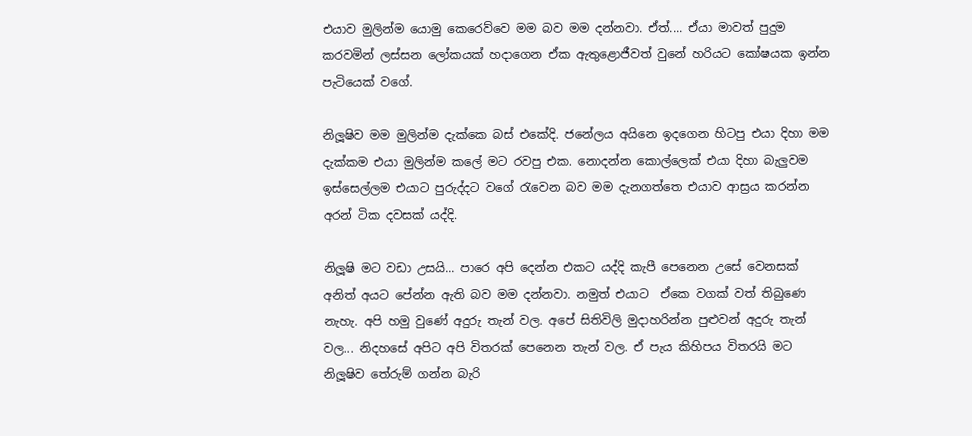එයාව මුලින්ම යොමු කෙරෙව්වෙ මම බව මම දන්නවා. ඒත්.... ඒයා මාවත් පුදුම කරවමින් ලස්සන ලෝකයක් හදාගෙන ඒක ඇතුළොජීවත් වුනේ හරියට කෝෂයක ඉන්න පැටියෙක් වගේ.

නිලූෂිව මම මුලින්ම දැක්කෙ බස් එකේදි. ජනේලය අයිනෙ ඉදගෙන හිටපු එයා දිහා මම දැක්කම එයා මුලින්ම කලේ මට රවපු එක. නොදන්න කොල්ලෙක් එයා දිහා බැලුවම ඉස්සෙල්ලම එයාට පුරුද්දට වගේ රැවෙන බව මම දැනගත්තෙ එයාව ආස්‍රය කරන්න අරන් ටික දවසක් යද්දි.

නිලූෂි මට වඩා උසයි... පාරෙ අපි දෙන්න එකට යද්දි කැපී පෙනෙන උසේ වෙනසක් අනිත් අයට පේන්න ඇති බව මම දන්නවා. නමුත් එයාට  ඒකෙ වගක් වත් තිබුණෙ නැහැ. අපි හමු වුණේ අදුරු තැන් වල. අපේ සිතිවිලි මුදාහරින්න පුළුවන් අදුරු තැන් වල... නිදහසේ අපිට අපි විතරක් පෙනෙන තැන් වල. ඒ පැය කිහිපය විතරයි මට නිලූෂිව තේරුම් ගන්න බැරි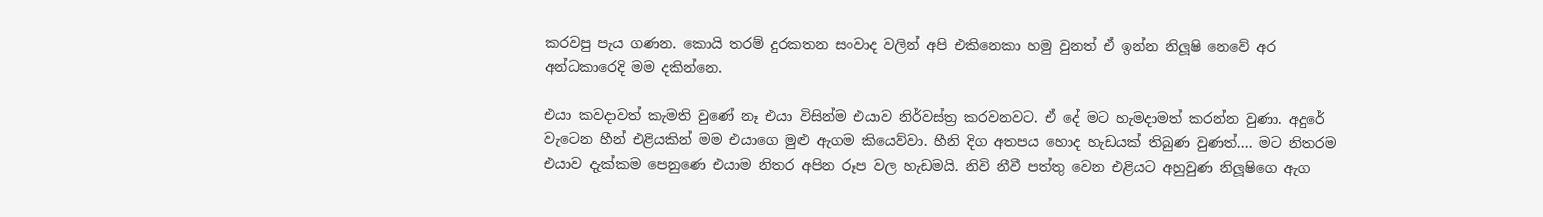කරවපු පැය ගණන. කොයි තරම් දුරකතන සංවාද වලින් අපි එකිනෙකා හමු වුනත් ඒ ඉන්න නිලූෂි නෙවේ අර අන්ධකාරෙදි මම දකින්නෙ.

එයා කවදාවත් කැමති වුණේ නෑ එයා විසින්ම එයාව නිර්වස්ත්‍ර කරවනවට. ඒ දේ මට හැමදාමත් කරන්න වුණා. අදුරේ වැටෙන හීන් එළියකින් මම එයාගෙ මුළු ඇගම කියෙව්වා. හීනි දිග අතපය හොද හැඩයක් තිබුණ වුණත්.... මට නිතරම එයාව දැක්කම පෙනුණෙ එයාම නිතර අපින රූප වල හැඩමයි. නිවි නීවී පත්තු වෙන එළියට අහුවුණ නිලූෂි‍ගෙ ඇග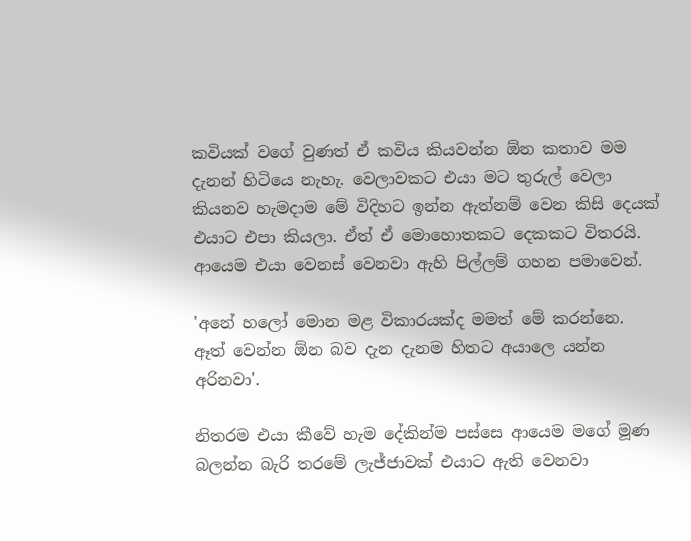කවියක් වගේ වුණත් ඒ කවිය කියවන්න ඕන කතාව මම දැනන් හිටියෙ නැහැ. වෙලාවකට එයා මට තුරුල් වෙලා කියනව හැමදාම මේ විදිහට ඉන්න ඇත්නම් වෙන කිසි දෙයක් එයාට එපා කියලා. ඒත් ඒ මොහොතකට දෙකකට විතරයි. ආයෙම එයා වෙනස් වෙනවා ඇහි පිල්ලම් ගහන පමාවෙන්.

'අනේ හලෝ මොන මළ විකාරයක්ද මමත් මේ කරන්නෙ. ඈත් වෙන්න ඕන බව දැන දැනම හිතට අයාලෙ යන්න අරිනවා'.

නිතරම එයා කීවේ හැම ‍දේකින්ම පස්සෙ ආයෙම මගේ මූණ බලන්න බැරි තරමේ ලැජ්ජාවක් එයාට ඇති වෙනවා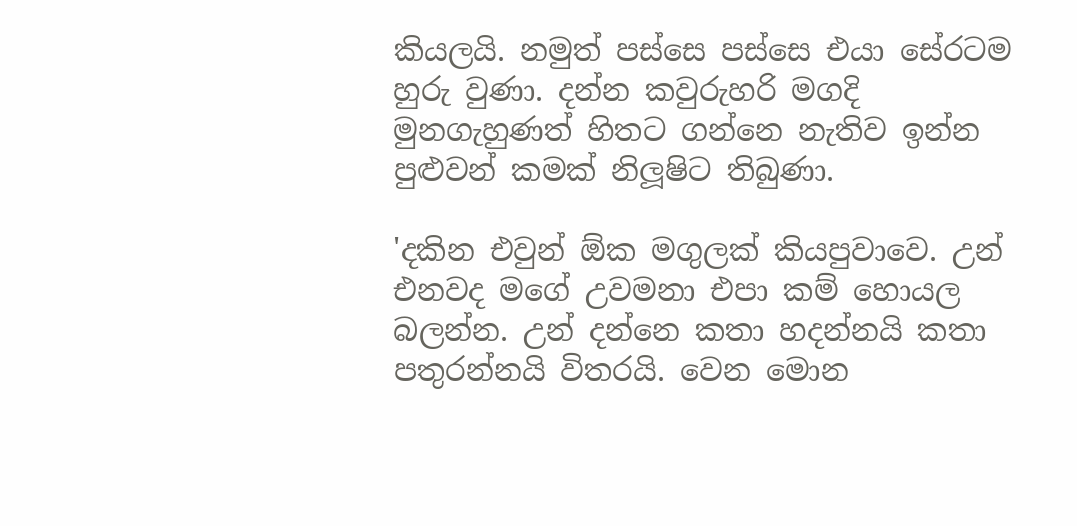කියලයි. නමුත් පස්සෙ පස්සෙ එයා සේරටම හුරු වුණා. දන්න කවුරුහරි මගදි මුනගැහුණත් හිතට ගන්නෙ නැතිව ඉන්න පුළුවන් කමක් නිලූෂිට තිබුණා.

'දකින එවුන් ඕක මගුලක් කියපුවාවෙ. උන් එනවද මගේ උවමනා එපා කම් හොයල බලන්න. උන් දන්නෙ කතා හදන්නයි කතා පතුරන්නයි විතරයි. වෙන මොන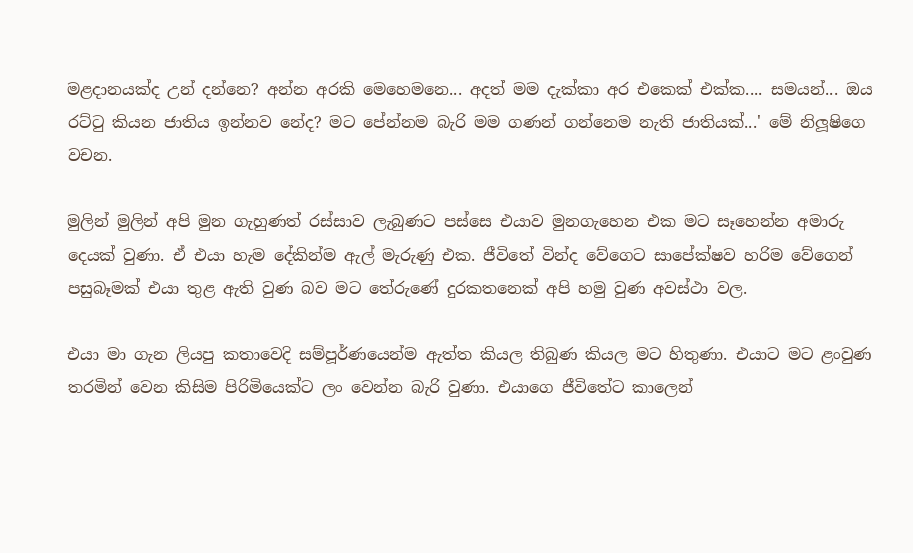මළදානයක්ද උන් දන්නෙ? අන්න අරකි මෙහෙමනෙ... අදත් මම දැක්කා අර එකෙක් එක්ක.... සමයන්... ඔය රට්ටු කියන ජාතිය ඉන්නව නේද? මට පේන්නම බැරි මම ගණන් ගන්නෙම නැති ජාතියක්...' මේ නිලූෂිගෙ වචන.

මුලින් මුලින් අපි මුන ගැහුණත් රස්සාව ලැබුණට පස්‍සෙ එයාව මුනගැහෙන එක මට සෑහෙන්න අමාරු දෙයක් වුණා. ඒ එයා හැම දේකින්ම ඇල් මැරුණු එක. ජීවි‍තේ වින්ද වේගෙට සාපේක්ෂව හරිම වේගෙන් පසුබෑමක් එයා තුළ ඇති වුණ බව මට තේරුණේ දුරකතනෙක් අපි හමු වුණ අවස්ථා වල.

එයා මා ගැන ලියපු කතාවෙදි සම්පූර්ණයෙන්ම ඇත්ත කියල තිබුණ කියල මට හිතුණා. එයාට මට ළංවුණ තරමින් වෙන කිසිම පිරිමියෙක්ට ලං වෙන්න බැරි වුණා. එයාගෙ ජීවිතේට කාලෙන්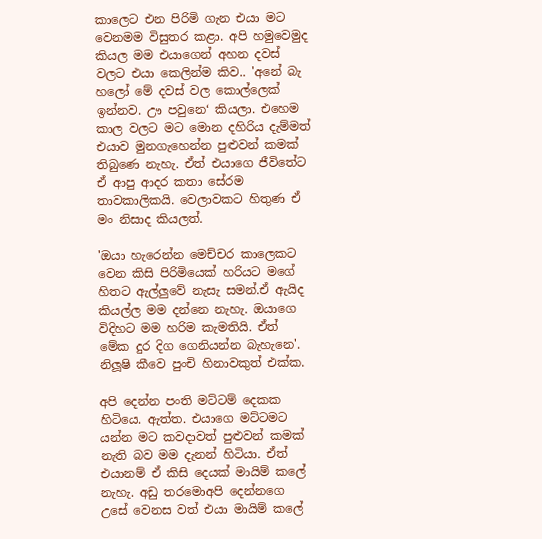කාලෙට එන පිරිමි ගැන එයා මට වෙනමම විසුතර කළා. අපි හමුවෙමුද කියල මම එයාගෙන් අහන දවස් වලට එයා කෙලින්ම කිව.. 'අනේ බැ හලෝ මේ දවස් වල කොල්ලෙක් ඉන්නව. ඌ පවුනෙ‘ කියලා. එහෙම කාල වලට මට මොන දහිරිය දැම්මත් එයාව මුනගැහෙන්න පුළුවන් කමක් තිබුණෙ නැහැ. ඒත් එයාගෙ ජීවිතේට ඒ ආපු ආදර කතා සේරම තාවකාලිකයි. වෙලාවකට හිතුණ ඒ මං නිසාද කියලත්.

'ඔයා හැරෙන්න මෙච්චර කා‍ලෙකට වෙන කිසි පිරිමියෙක් හරියට මගේ හිතට ඇල්ලුවේ නැසැ සමන්.ඒ ඇයිද කියල්ල මම දන්නෙ නැහැ. ඔයාගෙ විදිහට මම හරිම කැමතියි. ඒත් මේක දුර දිග ගෙනියන්න බැහැනෙ'. නිලූෂි කීවෙ පුංචි හිනාවකුත් එක්ක.

අපි දෙන්න පංති මට්ටම් දෙකක හිටියෙ. ඇත්ත. එයා‍ගෙ මට්ටමට යන්න මට කවදාවත් පුළුවන් කමක් නැති බව මම දැනන් හිටියා. ඒත් එයානම් ඒ කිසි දෙයක් මායිම් කලේ නැහැ. අඩු තරමොඅපි දෙන්නගෙ උසේ වෙනස වත් එයා මායිම් කලේ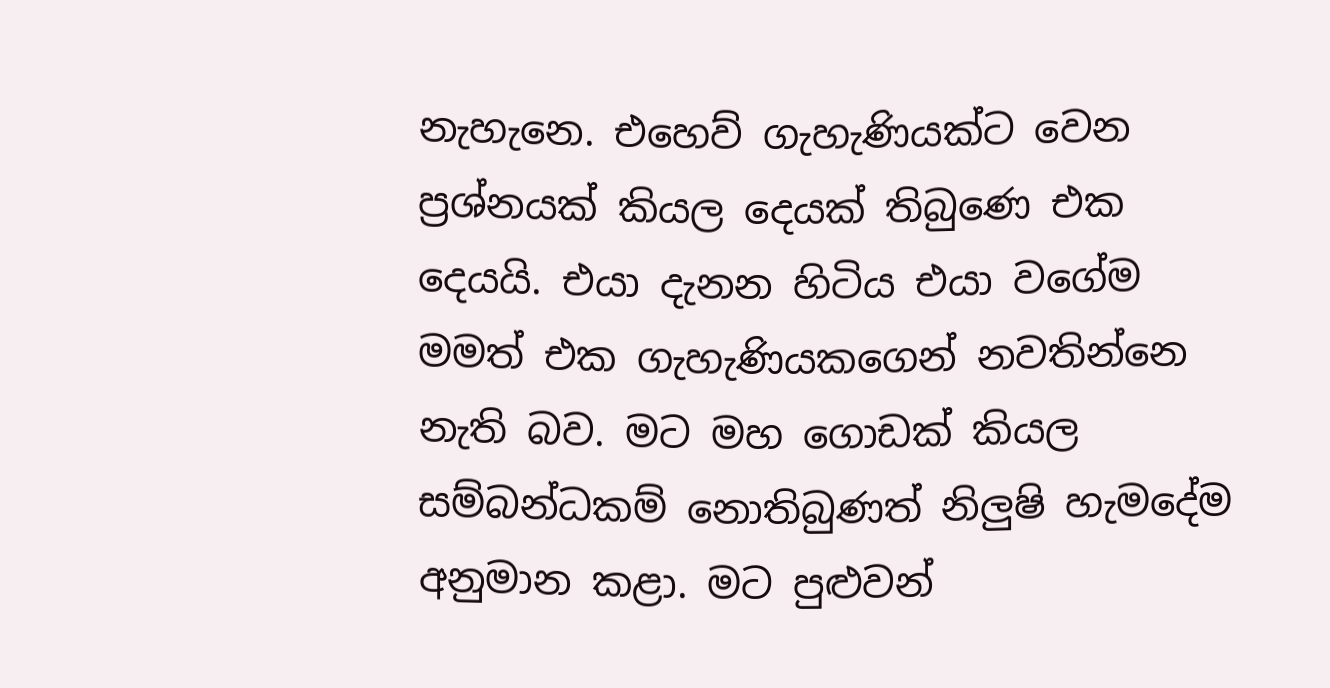නැහැනෙ. එහෙව් ගැහැණියක්ට ‍වෙන ප්‍රශ්නයක් කියල ‍දෙයක් තිබුණෙ එක දෙයයි. එයා දැනන හිටිය එයා වගේම මමත් එක ගැහැණියකගෙන් නවතින්‍නෙ නැති බව. මට මහ ගොඩක් කියල සම්බන්ධකම් නොතිබුණත් නිලුෂි හැමදේම අනුමාන කළා. මට පුළුවන්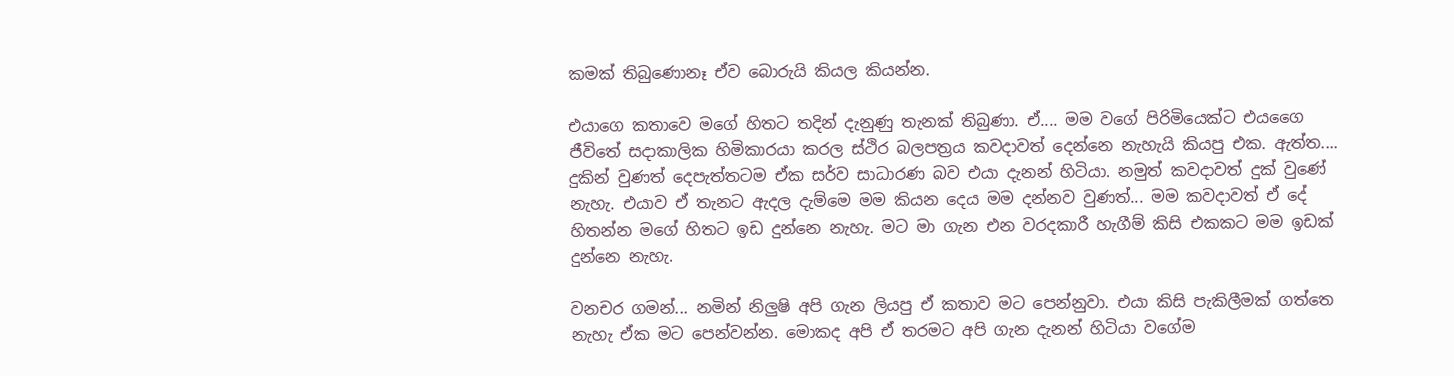කමක් තිබුණොනෑ ඒව බොරුයි කියල කියන්න.

එයාගෙ කතාවෙ මගේ හිතට තදින් දැනුණු තැනක් තිබුණා. ඒ.... මම වගේ පිරිමියෙක්ට එයගෛ ජීවිතේ සදාකාලික හිමිකාරයා කරල ස්ථිර බලපත්‍රය කවදාවත් දෙන්නෙ නැහැයි කියපු එක. ඇත්ත.... දුකින් වුණත් දෙපැත්තටම ඒක සර්ව සාධාරණ බව එයා දැනන් හිටියා. නමුත් කවදාවත් දුක් වුණේ නැහැ. එයාව ඒ තැනට ඇදල දැම්මෙ මම කියන දෙය මම දන්නව වුණත්... මම කවදාවත් ඒ දේ හිතන්න මගේ හිතට ඉඩ දුන්නෙ නැහැ. මට මා ගැන එන වරදකාරී හැගීම් කිසි එකකට මම ඉඩක් දුන්නෙ නැහැ.

වනචර ගමන්... නමින් නිලුෂි අපි ගැන ලියපු ඒ කතාව මට පෙන්නුවා. එයා කිසි පැකිලීමක් ගත්තෙ නැහැ ඒක මට පෙන්වන්න. මොකද අපි ඒ තරමට අපි ගැන දැනන් හිටියා වගේම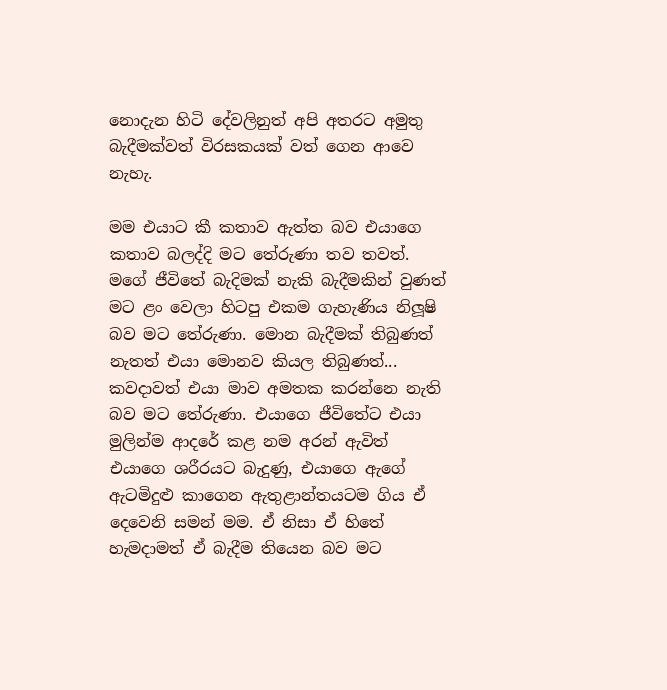නොදැන හිටි දේවලිනුත් අපි අතරට අමුතු බැදීමක්වත් විරසකයක් වත් ගෙන ආවෙ නැහැ.

මම එයාට කී කතාව ඇත්ත බව එයාගෙ කතාව බලද්දි මට තේරුණා තව තවත්. මගේ ජීවිතේ බැදිමක් නැකි බැදීමකින් වුණත් මට ළං වෙලා හිටපු එකම ගැහැණිය නිලූෂි බව මට තේරුණා. මොන බැදීමක් තිබුණත් නැතත් එයා මොනව කියල තිබුණත්... කවදාවත් එයා මාව අමතක කරන්නෙ නැති බව මට තේරුණා. එයාගෙ ජීවිතේට එයා මුලින්ම ආදරේ කළ නම අරන් ඇවිත් එයාගෙ ශරීරයට බැදුණු, එයාගෙ ඇගේ ඇටමිදුළු කාගෙන ඇතුළාන්තයටම ගිය ඒ දෙවෙනි සමන් මම. ඒ නිසා ඒ හිතේ හැමදාමත් ඒ බැදීම තියෙන බව මට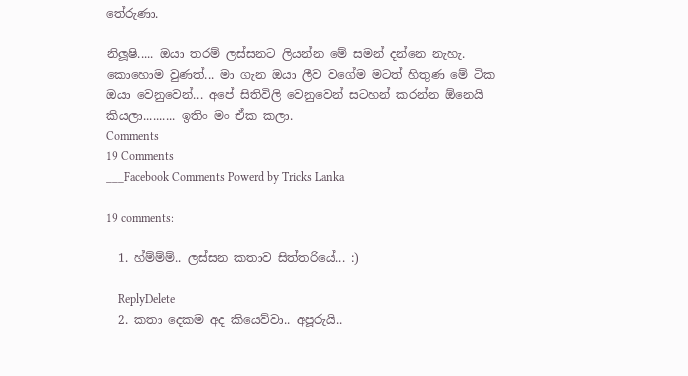තේරුණා.

නිලූෂි..... ඔයා තරම් ලස්සනට ලියන්න ‍මේ සමන් දන්‍නෙ නැහැ. කොහොම වුණත්... මා ගැන ඔයා ලීව වගේම මටත් හිතුණ මේ ටික ඔයා ‍වෙනුවෙන්... අපේ සිතිවිලි වෙනුවෙන් සටහන් කරන්න ඕනෙයි කියලා.......... ඉතිං මං ඒක කලා.
Comments
19 Comments
___Facebook Comments Powerd by Tricks Lanka

19 comments:

  1. හ්ම්ම්ම්.. ලස්සන කතාව සිත්තරියේ... :)

    ReplyDelete
  2. කතා දෙකම අද කියෙව්වා.. අපූරුයි..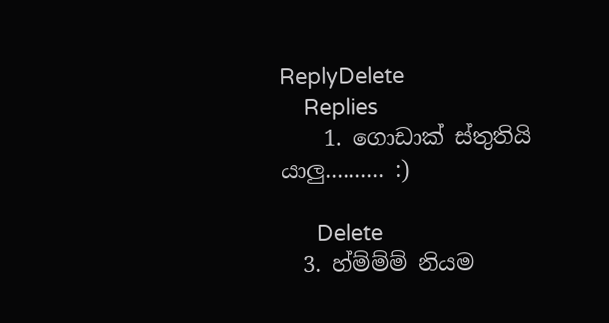ReplyDelete
    Replies
    1. ගොඩාක් ස්තුතියි යාලු.......... :)

      Delete
  3. හ්ම්ම්ම් නියම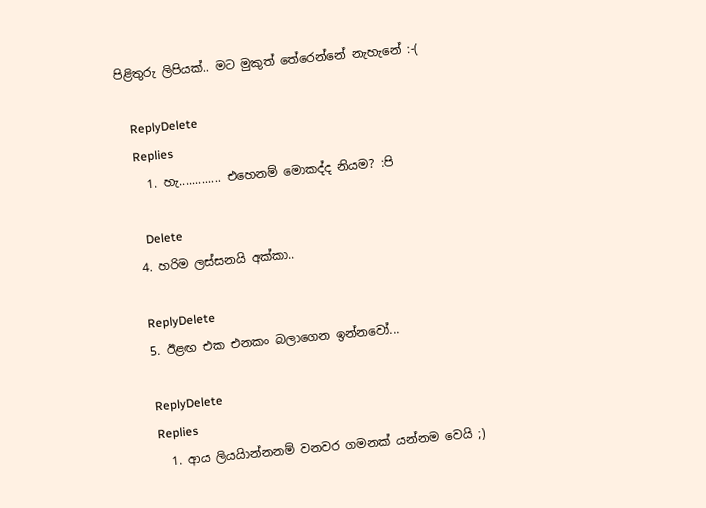පිළිතුරු ලිපියක්.. මට මුකුත් තේරෙන්නේ නැහැනේ :-(

    ReplyDelete
    Replies
    1. හැ............. එහෙනම් මොකද්ද නියම? :පි

      Delete
  4. හරිම ලස්සනයි අක්කා..

    ReplyDelete
  5. ඊළඟ එක එනකං බලාගෙන ඉන්නවෝ...

    ReplyDelete
    Replies
    1. ආය ලියයිාන්නනම් වනවර ගමනක් යන්නම වෙයි ;)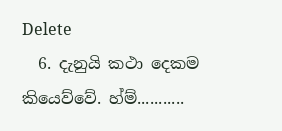Delete
  6. දැනුයි කථා දෙකම කියෙව්වේ. හ්ම්...........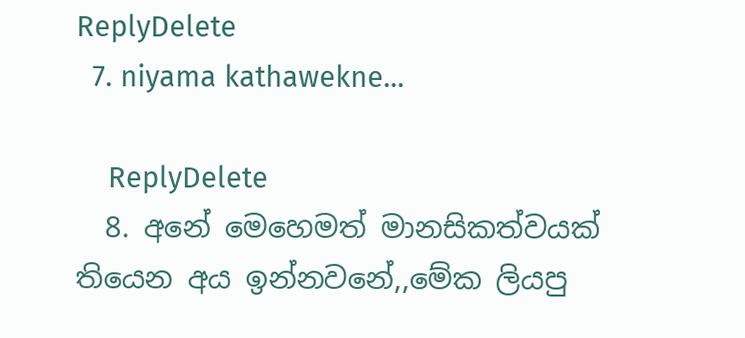ReplyDelete
  7. niyama kathawekne...

    ReplyDelete
  8. අනේ මෙහෙමත් මානසිකත්වයක් තියෙන අය ඉන්නවනේ,,මේක ලියපු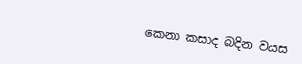කෙනා කසාද බදින වයස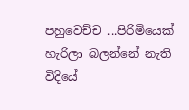පහුවෙච්ච ...පිරිමියෙක් හැරිලා බලන්නේ නැති විදියේ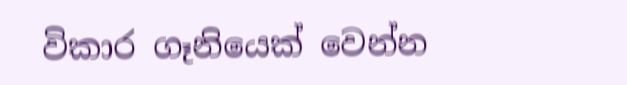විකාර ගෑනියෙක් වෙන්න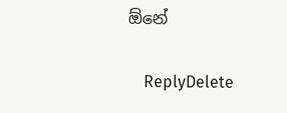ඕනේ

    ReplyDelete